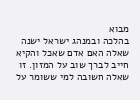מבוא
בהלכה ובמנהג ישראל ישנה שאלה האם אדם שאכל והקיא חייב לברך שוב על המזון. זו שאלה חשובה למי ששומר על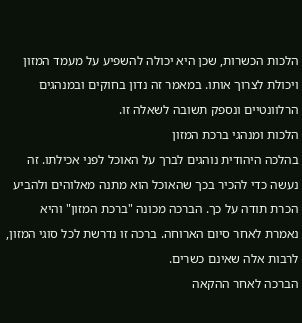הלכות הכשרות, שכן היא יכולה להשפיע על מעמד המזון ויכולת לצרוך אותו. במאמר זה נדון בחוקים ובמנהגים הרלוונטיים ונספק תשובה לשאלה זו.
הלכות ומנהגי ברכת המזון
בהלכה היהודית נוהגים לברך על האוכל לפני אכילתו. זה נעשה כדי להכיר בכך שהאוכל הוא מתנה מאלוהים ולהביע הכרת תודה על כך. הברכה מכונה "ברכת המזון" והיא נאמרת לאחר סיום הארוחה. ברכה זו נדרשת לכל סוגי המזון, לרבות אלה שאינם כשרים.
הברכה לאחר ההקאה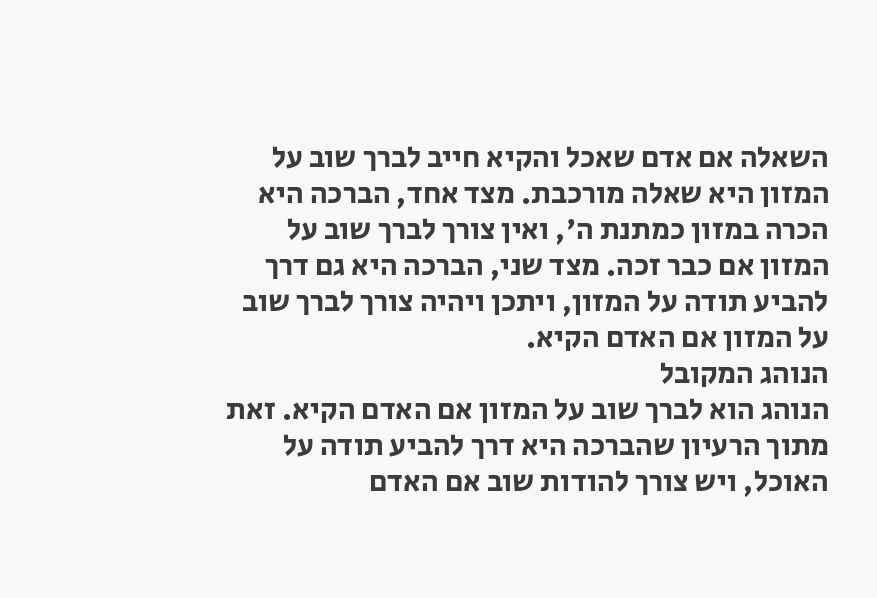השאלה אם אדם שאכל והקיא חייב לברך שוב על המזון היא שאלה מורכבת. מצד אחד, הברכה היא הכרה במזון כמתנת ה', ואין צורך לברך שוב על המזון אם כבר זכה. מצד שני, הברכה היא גם דרך להביע תודה על המזון, ויתכן ויהיה צורך לברך שוב על המזון אם האדם הקיא.
הנוהג המקובל
הנוהג הוא לברך שוב על המזון אם האדם הקיא. זאת מתוך הרעיון שהברכה היא דרך להביע תודה על האוכל, ויש צורך להודות שוב אם האדם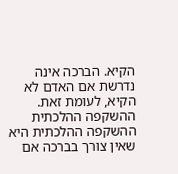הקיא. הברכה אינה נדרשת אם האדם לא הקיא, לעומת זאת.
ההשקפה ההלכתית
ההשקפה ההלכתית היא שאין צורך בברכה אם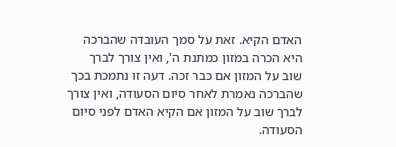האדם הקיא. זאת על סמך העובדה שהברכה היא הכרה במזון כמתנת ה', ואין צורך לברך שוב על המזון אם כבר זכה. דעה זו נתמכת בכך שהברכה נאמרת לאחר סיום הסעודה, ואין צורך לברך שוב על המזון אם הקיא האדם לפני סיום הסעודה.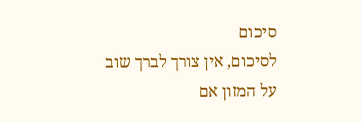סיכום
לסיכום, אין צורך לברך שוב על המזון אם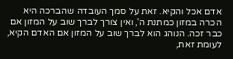אדם אכל והקיא. זאת על סמך העובדה שהברכה היא הכרה במזון כמתנת ה', ואין צורך לברך שוב על המזון אם כבר זכה. הנוהג הוא לברך שוב על המזון אם האדם הקיא, לעומת זאת,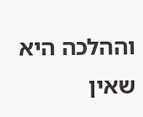וההלכה היא שאין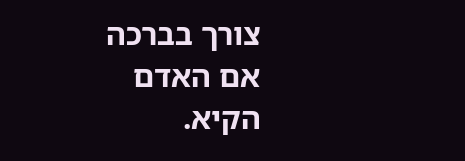צורך בברכה אם האדם הקיא.